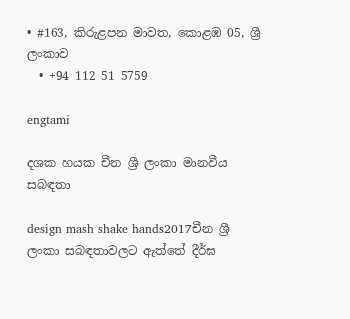• #163, කිරුළපන මාවත, කොළඹ 05, ශ්‍රී ලංකාව
  • +94 112 51 5759

engtami

දශක හයක චීන ශ්‍රී ලංකා මානවීය සබඳතා

design mash shake hands2017චීන ශ්‍රී ලංකා සබඳතාවලට ඇත්තේ දීර්ඝ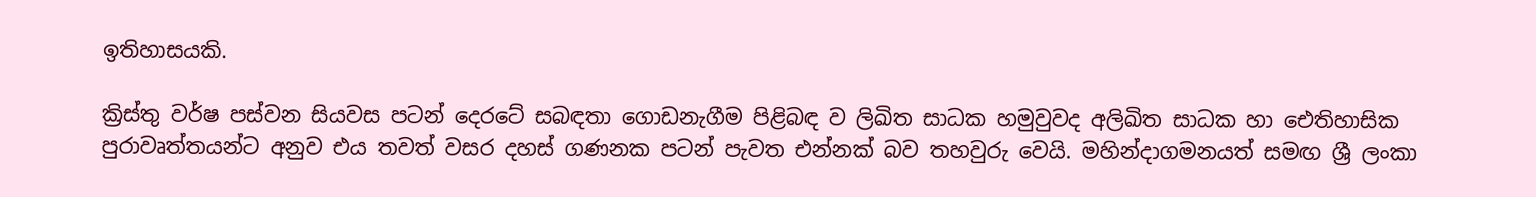ඉතිහාසයකි.

ක්‍රිස්තු වර්ෂ පස්වන සියවස පටන් දෙරටේ සබඳතා ගොඩනැගීම පිළිබඳ ව ලිඛිත සාධක හමුවුවද අලිඛිත සාධක හා ඓතිහාසික පුරාවෘත්තයන්ට අනුව එය තවත් වසර දහස් ගණනක පටන් පැවත එන්නක් බව තහවුරු වෙයි. මහින්දාගමනයත් සමඟ ශ්‍රී ලංකා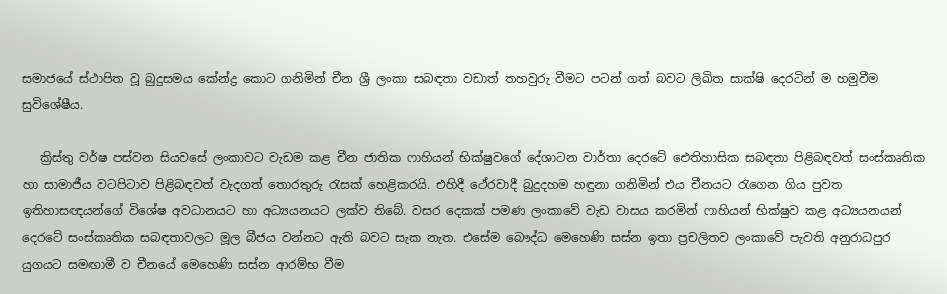සමාජයේ ස්ථාපිත වූ බුදුසමය කේන්ද්‍ර කොට ගනිමින් චීන ශ්‍රී ලංකා සබඳතා වඩාත් තහවුරු වීමට පටන් ගත් බවට ලිඛිත සාක්ෂි දෙරටින් ම හමුවීම සුවිශේෂීය.

   ක්‍රිස්තු වර්ෂ පස්වන සියවසේ ලංකාවට වැඩම කළ චීන ජාතික ෆාහියන් භික්ෂුවගේ දේශාටන වාර්තා දෙරටේ ඓතිහාසික සබඳතා පිළිබඳවත් සංස්කෘතික හා සාමාජීය වටපිටාව පිළිබඳවත් වැදගත් තොරතුරු රැසක් හෙළිකරයි. එහිදී ථේරවාදී බුදුදහම හඳුනා ගනිමින් එය චීනයට රැගෙන ගිය පුවත ඉතිහාසඥයන්ගේ විශේෂ අවධානයට හා අධ්‍යයනයට ලක්ව තිබේ. වසර දෙකක් පමණ ලංකාවේ වැඩ වාසය කරමින් ෆාහියන් භික්ෂුව කළ අධ්‍යයනයන් දෙරටේ සංස්කෘතික සබඳතාවලට මූල බීජය වන්නට ඇති බවට සැක නැත. එසේම බෞද්ධ මෙහෙණි සස්න ඉතා ප්‍රචලිතව ලංකාවේ පැවති අනුරාධපුර යුගයට සමඟාමී ව චීනයේ මෙහෙණි සස්න ආරම්භ වීම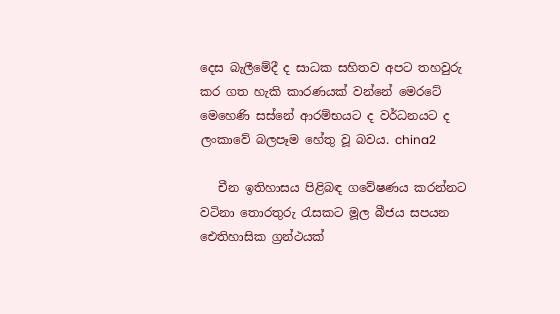දෙස බැලීමේදී ද සාධක සහිතව අපට තහවුරු කර ගත හැකි කාරණයක් වන්නේ මෙරටේ මෙහෙණි සස්නේ ආරම්භයට ද වර්ධනයට ද ලංකාවේ බලපෑම හේතු වූ බවය. china2

   චීන ඉතිහාසය පිළිබඳ ගවේෂණය කරන්නට වටිනා තොරතුරු රැසකට මූල බීජය සපයන ඓතිහාසික ග්‍රන්ථයක්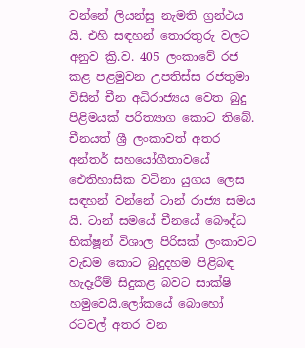වන්නේ ලියන්සු නැමති ග්‍රන්ථය යි. එහි සඳහන් තොරතුරු වලට අනුව ක්‍රි.ව. 405 ලංකාවේ රජ කළ පළමුවන උපතිස්ස රජතුමා විසින් චීන අධිරාජ්‍යය වෙත බුදු පිළිමයක් පරිත්‍යාග කොට තිබේ. චීනයත් ශ්‍රී ලංකාවත් අතර අන්තර් සහයෝගීතාවයේ ඓතිහාසික වටිනා යුගය ලෙස සඳහන් වන්නේ ටාන් රාජ්‍ය සමය යි. ටාන් සමයේ චීනයේ බෞද්ධ භික්ෂූන් විශාල පිරිසක් ලංකාවට වැඩම කොට බුදුදහම පිළිබඳ හැදෑරීම් සිදුකළ බවට සාක්ෂි හමුවෙයි.ලෝකයේ බොහෝ රටවල් අතර වන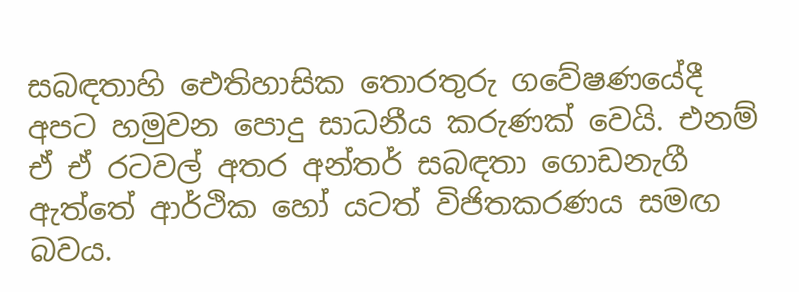සබඳතාහි ඓතිහාසික තොරතුරු ගවේෂණයේදී අපට හමුවන පොදු සාධනීය කරුණක් වෙයි. එනම් ඒ ඒ රටවල් අතර අන්තර් සබඳතා ගොඩනැගී ඇත්තේ ආර්ථික හෝ යටත් විජිතකරණය සමඟ බවය.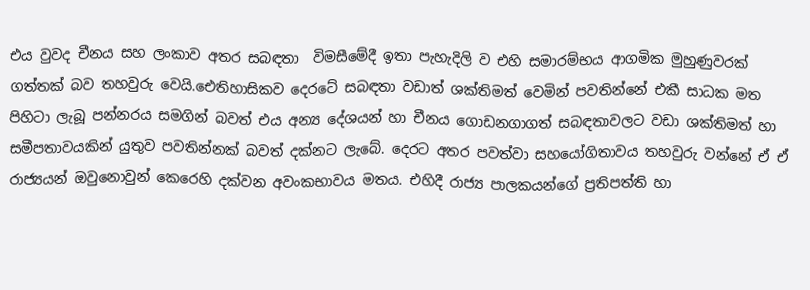එය වුවද චීනය සහ ලංකාව අතර සබඳතා  විමසීමේදී ඉතා පැහැදිලි ව එහි සමාරම්භය ආගමික මුහුණුවරක් ගත්තක් බව තහවුරු වෙයි.ඓතිහාසිකව දෙරටේ සබඳතා වඩාත් ශක්තිමත් වෙමින් පවතින්නේ එකී සාධක මත පිහිටා ලැබූ පන්නරය සමගින් බවත් එය අන්‍ය දේශයන් හා චීනය ගොඩනගාගත් සබඳතාවලට වඩා ශක්තිමත් හා සමීපතාවයකින් යුතුව පවතින්නක් බවත් දක්නට ලැබේ. දෙරට අතර පවත්වා සහයෝගිතාවය තහවුරු වන්නේ ඒ ඒ රාජ්‍යයන් ඔවුනොවුන් කෙරෙහි දක්වන අවංකභාවය මතය. එහිදී රාජ්‍ය පාලකයන්ගේ ප්‍රතිපත්ති හා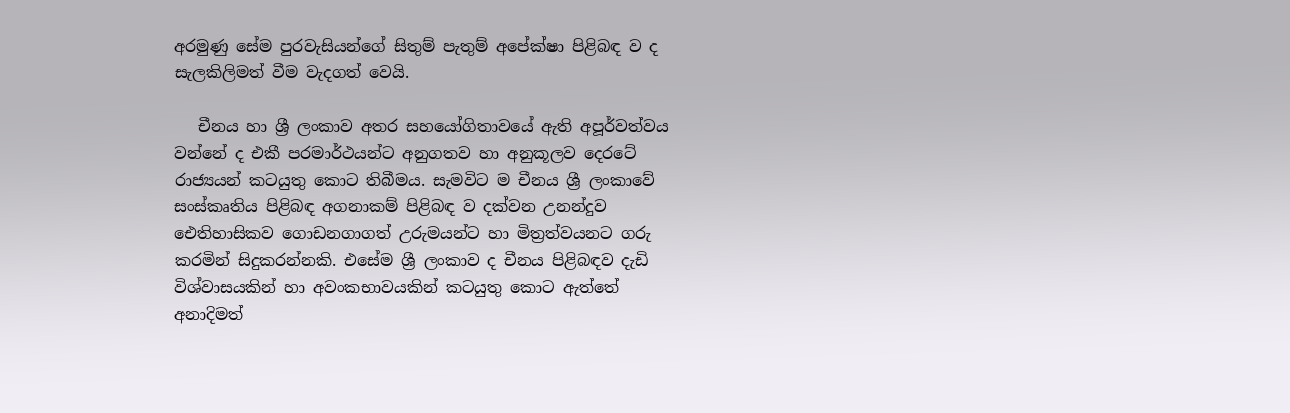අරමුණු සේම පුරවැසියන්ගේ සිතුම් පැතුම් අපේක්ෂා පිළිබඳ ව ද සැලකිලිමත් වීම වැදගත් වෙයි.

   චීනය හා ශ්‍රී ලංකාව අතර සහයෝගිතාවයේ ඇති අපූර්වත්වය වන්නේ ද එකී පරමාර්ථයන්ට අනුගතව හා අනුකූලව දෙරටේ රාජ්‍යයන් කටයුතු කොට තිබීමය. සැමවිට ම චීනය ශ්‍රී ලංකාවේ සංස්කෘතිය පිළිබඳ අගනාකම් පිළිබඳ ව දක්වන උනන්දුව ඓතිහාසිකව ගොඩනගාගත් උරුමයන්ට හා මිත්‍රත්වයනට ගරු කරමින් සිදුකරන්නකි. එසේම ශ්‍රී ලංකාව ද චීනය පිළිබඳව දැඩි විශ්වාසයකින් හා අවංකභාවයකින් කටයුතු කොට ඇත්තේ අනාදිමත්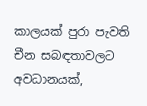කාලයක් පුරා පැවති චීන සබඳතාවලට අවධානයක්,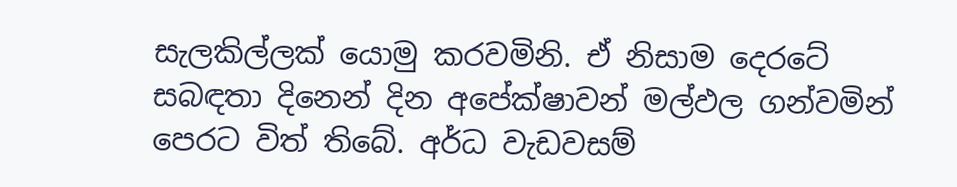සැලකිල්ලක් යොමු කරවමිනි. ඒ නිසාම දෙරටේ සබඳතා දිනෙන් දින අපේක්ෂාවන් මල්ඵල ගන්වමින් පෙරට විත් තිබේ. අර්ධ වැඩවසම්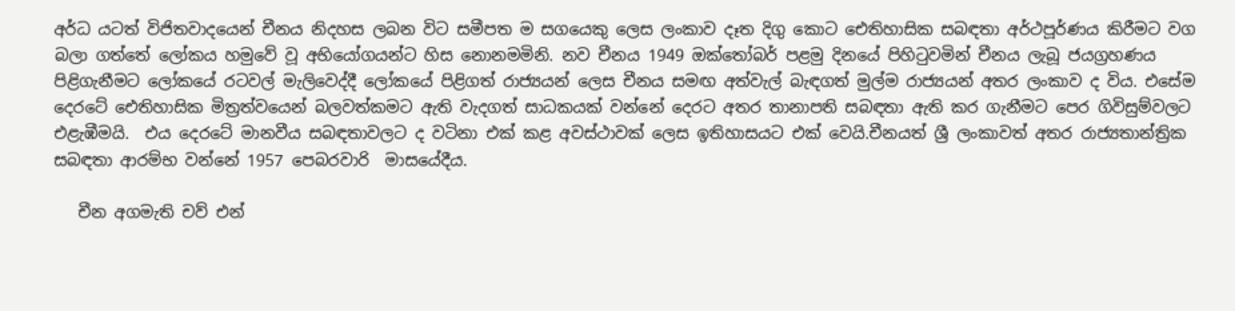අර්ධ යටත් විජිතවාදයෙන් චීනය නිදහස ලබන විට සමීපත ම සගයෙකු ලෙස ලංකාව දෑත දිගු කොට ඓතිහාසික සබඳතා අර්ථපූර්ණය කිරීමට වග බලා ගත්තේ ලෝකය හමුවේ වූ අභියෝගයන්ට හිස නොනමමිනි. නව චීනය 1949 ඔක්තෝබර් පළමු දිනයේ පිහිටුවමින් චීනය ලැබූ ජයග්‍රහණය පිළිගැනීමට ලෝකයේ රටවල් මැලිවෙද්දී ලෝකයේ පිළිගත් රාජ්‍යයන් ලෙස චීනය සමඟ අත්වැල් බැඳගත් මුල්ම රාජ්‍යයන් අතර ලංකාව ද විය. එසේම දෙරටේ ඓතිහාසික මිත්‍රත්වයෙන් බලවත්කමට ඇති වැදගත් සාධකයක් වන්නේ දෙරට අතර තානාපති සබඳතා ඇති කර ගැනීමට පෙර ගිවිසුම්වලට එළැඹීමයි.  එය දෙරටේ මානවීය සබඳතාවලට ද වටිනා එක් කළ අවස්ථාවක් ලෙස ඉතිහාසයට එක් වෙයි.චීනයත් ශ්‍රී ලංකාවත් අතර රාජ්‍යතාන්ත්‍රික සබඳතා ආරම්භ වන්නේ 1957 පෙබරවාරි  මාසයේදීය.

   චීන අගමැති චව් එන්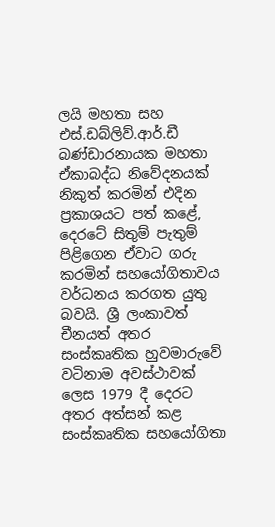ලයි මහතා සහ එස්.ඩබ්ලිව්.ආර්.ඩී බණ්ඩාරනායක මහතා ඒකාබද්ධ නිවේදනයක් නිකුත් කරමින් එදින ප්‍රකාශයට පත් කළේ, දෙරටේ සිතුම් පැතුම් පිළිගෙන ඒවාට ගරු කරමින් සහයෝගිතාවය වර්ධනය කරගත යුතු බවයි. ශ්‍රී ලංකාවත් චීනයත් අතර සංස්කෘතික හුවමාරුවේ වටිනාම අවස්ථාවක් ලෙස 1979 දී දෙරට අතර අත්සන් කළ සංස්කෘතික සහයෝගිතා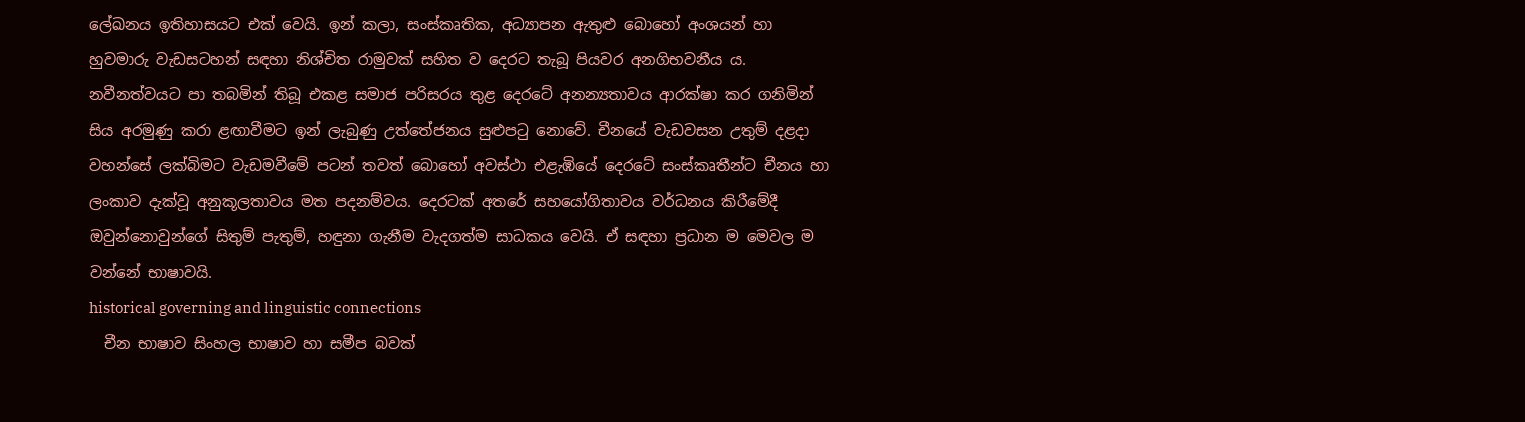ලේඛනය ඉතිහාසයට එක් වෙයි. ඉන් කලා, සංස්කෘතික, අධ්‍යාපන ඇතුළු බොහෝ අංශයන් හා හුවමාරු වැඩසටහන් සඳහා නිශ්චිත රාමුවක් සහිත ව දෙරට තැබූ පියවර අනගිභවනීය ය. නවීනත්වයට පා තබමින් තිබූ එකළ සමාජ පරිසරය තුළ දෙරටේ අනන්‍යතාවය ආරක්ෂා කර ගනිමින් සිය අරමුණු කරා ළඟාවීමට ඉන් ලැබුණු උත්තේජනය සුළුපටු නොවේ. චීනයේ වැඩවසන උතුම් දළදා වහන්සේ ලක්බිමට වැඩමවීමේ පටන් තවත් බොහෝ අවස්ථා එළැඹියේ දෙරටේ සංස්කෘතීන්ට චීනය හා ලංකාව දැක්වූ අනුකූලතාවය මත පදනම්වය. දෙරටක් අතරේ සහයෝගිතාවය වර්ධනය කිරීමේදී ඔවුන්නොවුන්ගේ සිතුම් පැතුම්, හඳුනා ගැනීම වැදගත්ම සාධකය වෙයි. ඒ සඳහා ප්‍රධාන ම මෙවල ම වන්නේ භාෂාවයි.
historical governing and linguistic connections
  චීන භාෂාව සිංහල භාෂාව හා සමීප බවක්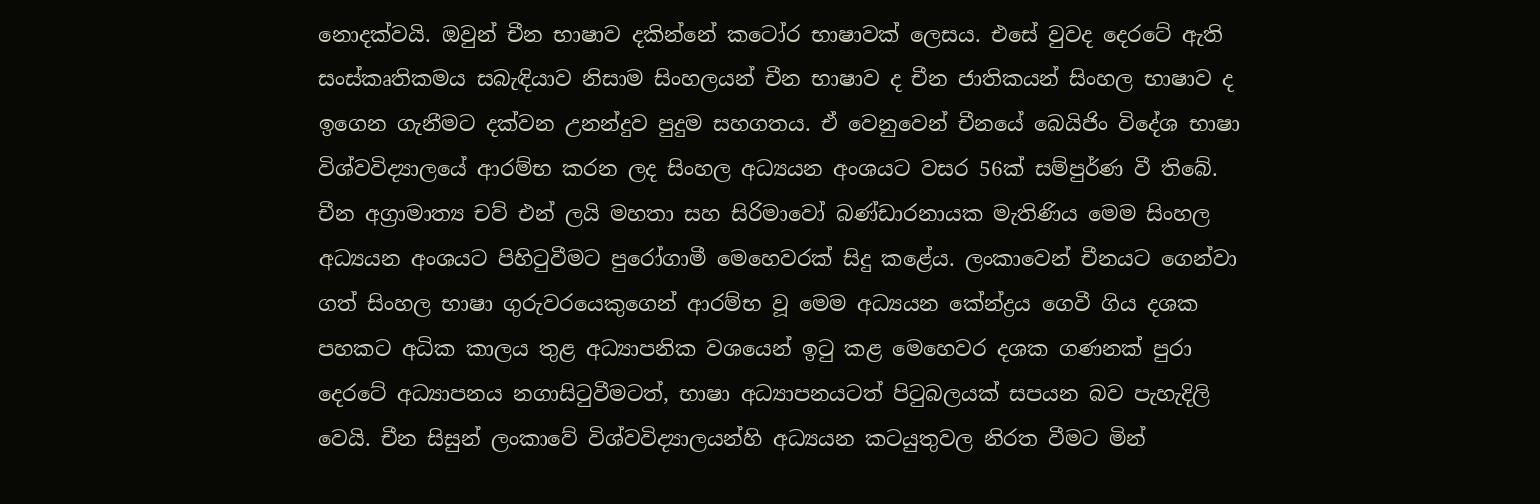නොදක්වයි. ඔවුන් චීන භාෂාව දකින්නේ කටෝර භාෂාවක් ලෙසය. එසේ වුවද දෙරටේ ඇති සංස්කෘතිකමය සබැඳියාව නිසාම සිංහලයන් චීන භාෂාව ද චීන ජාතිකයන් සිංහල භාෂාව ද ඉගෙන ගැනීමට දක්වන උනන්දුව පුදුම සහගතය. ඒ වෙනුවෙන් චීනයේ බෙයිජිං විදේශ භාෂා විශ්වවිද්‍යාලයේ ආරම්භ කරන ලද සිංහල අධ්‍යයන අංශයට වසර 56ක් සම්පුර්ණ වී තිබේ. චීන අග්‍රාමාත්‍ය චව් එන් ලයි මහතා සහ සිරිමාවෝ බණ්ඩාරනායක මැතිණිය මෙම සිංහල අධ්‍යයන අංශයට පිහිටුවීමට පුරෝගාමී මෙහෙවරක් සිදු කළේය. ලංකාවෙන් චීනයට ගෙන්වා ගත් සිංහල භාෂා ගුරුවරයෙකුගෙන් ආරම්භ වූ මෙම අධ්‍යයන කේන්ද්‍රය ගෙවී ගිය දශක පහකට අධික කාලය තුළ අධ්‍යාපනික වශයෙන් ඉටු කළ මෙහෙවර දශක ගණනක් පුරා දෙරටේ අධ්‍යාපනය නගාසිටුවීමටත්, භාෂා අධ්‍යාපනයටත් පිටුබලයක් සපයන බව පැහැදිලි වෙයි. චීන සිසුන් ලංකාවේ විශ්වවිද්‍යාලයන්හි අධ්‍යයන කටයුතුවල නිරත වීමට මින්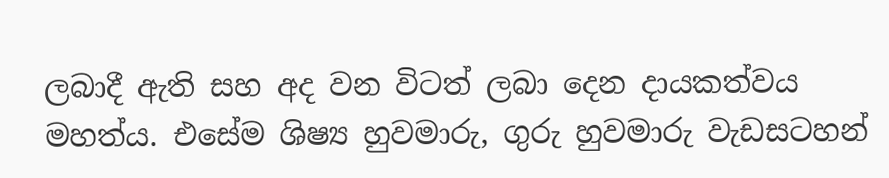ලබාදී ඇති සහ අද වන විටත් ලබා දෙන දායකත්වය මහත්ය. එසේම ශිෂ්‍ය හුවමාරු, ගුරු හුවමාරු වැඩසටහන්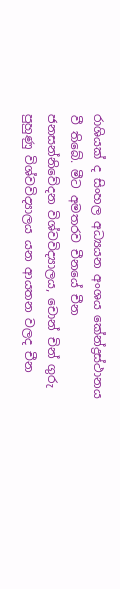රාශියක් ද සිංහල අධ්‍යයන අංශය කේන්ද්‍රස්ථානය වී තිබේ. මීට අමතරව චීනයේ චීන ජනසන්නිවේදන විශ්වවිද්‍යාලය, චොන් චින් ගුරු පුහුණු විශ්වවිද්‍යාලය යන ආයතන වලද චීන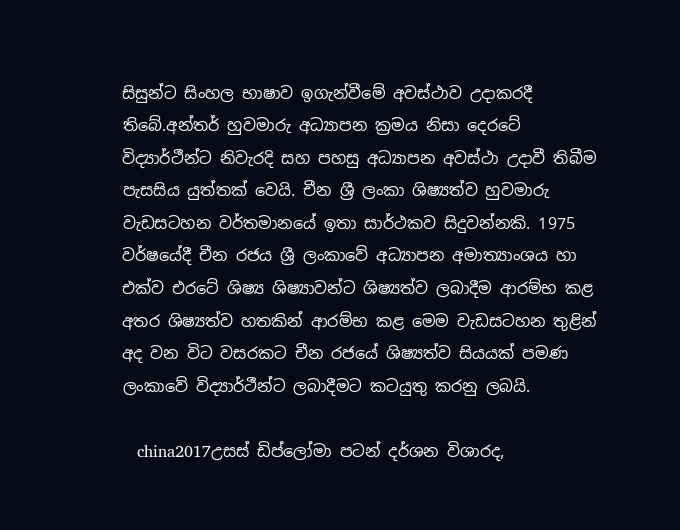සිසුන්ට සිංහල භාෂාව ඉගැන්වීමේ අවස්ථාව උදාකරදී තිබේ.අන්තර් හුවමාරු අධ්‍යාපන ක්‍රමය නිසා දෙරටේ විද්‍යාර්ථීන්ට නිවැරදි සහ පහසු අධ්‍යාපන අවස්ථා උදාවී තිබීම පැසසිය යුත්තක් වෙයි. චීන ශ්‍රී ලංකා ශිෂ්‍යත්ව හුවමාරු වැඩසටහන වර්තමානයේ ඉතා සාර්ථකව සිදුවන්නකි. 1975 වර්ෂයේදී චීන රජය ශ්‍රී ලංකාවේ අධ්‍යාපන අමාත්‍යාංශය හා එක්ව එරටේ ශිෂ්‍ය ශිෂ්‍යාවන්ට ශිෂ්‍යත්ව ලබාදීම ආරම්භ කළ අතර ශිෂ්‍යත්ව හතකින් ආරම්භ කළ මෙම වැඩසටහන තුළින් අද වන විට වසරකට චීන රජයේ ශිෂ්‍යත්ව සියයක් පමණ ලංකාවේ විද්‍යාර්ථීන්ට ලබාදීමට කටයුතු කරනු ලබයි.

   china2017උසස් ඩිප්ලෝමා පටන් දර්ශන විශාරද,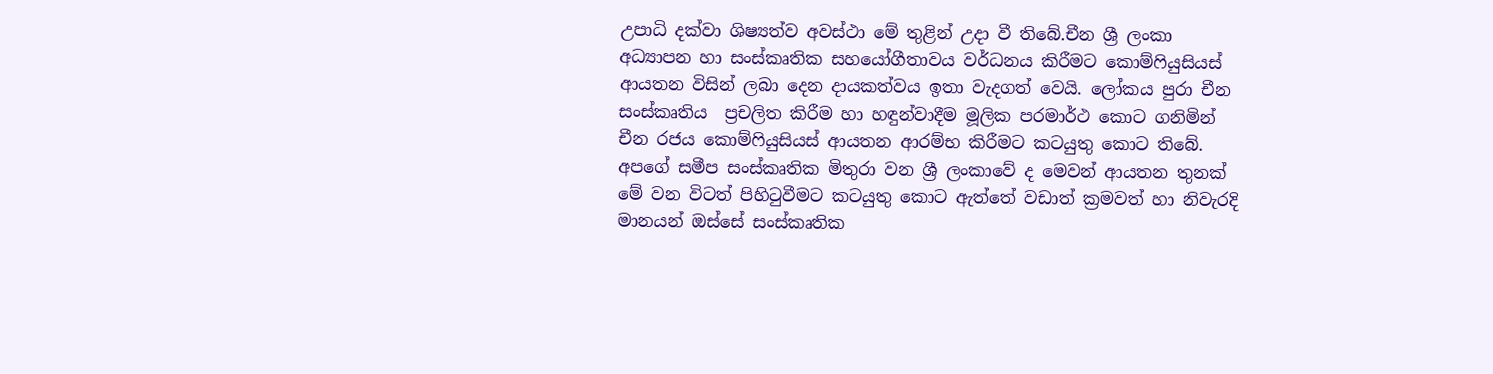උපාධි දක්වා ශිෂ්‍යත්ව අවස්ථා මේ තුළින් උදා වී තිබේ.චීන ශ්‍රී ලංකා අධ්‍යාපන හා සංස්කෘතික සහයෝගීතාවය වර්ධනය කිරීමට කොම්ෆියුසියස් ආයතන විසින් ලබා දෙන දායකත්වය ඉතා වැදගත් වෙයි. ලෝකය පුරා චීන සංස්කෘතිය  ප්‍රචලිත කිරීම හා හඳුන්වාදීම මූලික පරමාර්ථ කොට ගනිමින් චීන රජය කොම්ෆියුසියස් ආයතන ආරම්භ කිරීමට කටයුතු කොට තිබේ. අපගේ සමීප සංස්කෘතික මිතුරා වන ශ්‍රී ලංකාවේ ද මෙවන් ආයතන තුනක් මේ වන විටත් පිහිටුවීමට කටයුතු කොට ඇත්තේ වඩාත් ක්‍රමවත් හා නිවැරදි මානයන් ඔස්සේ සංස්කෘතික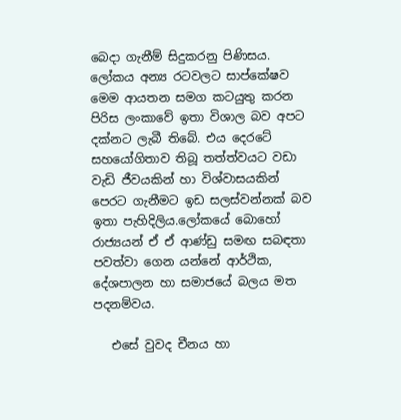බෙදා ගැනීම් සිදුකරනු පිණිසය. ලෝකය අන්‍ය රටවලට සාප්කේෂව මෙම ආයතන සමග කටයුතු කරන පිරිස ලංකාවේ ඉතා විශාල බව අපට දක්නට ලැබී තිබේ. එය දෙරටේ සහයෝගිතාව තිබූ තත්ත්වයට වඩා වැඩි ජීවයකින් හා විශ්වාසයකින් පෙරට ගැනීමට ඉඩ සලස්වන්නක් බව ඉතා පැහිදිලිය.ලෝකයේ බොහෝ රාජ්‍යයන් ඒ ඒ ආණ්ඩු සමඟ සබඳතා පවත්වා ගෙන යන්නේ ආර්ථික, දේශපාලන හා සමාජයේ බලය මත පදනම්වය.

   එසේ වුවද චීනය හා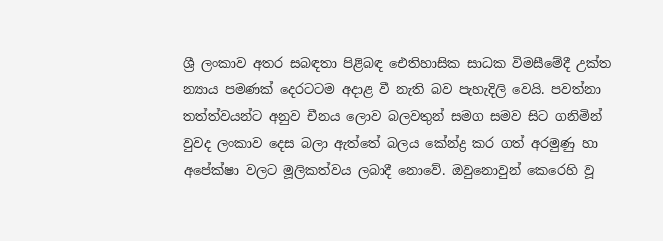ශ්‍රී ලංකාව අතර සබඳතා පිළිබඳ ඓතිහාසික සාධක විමසීමේදී උක්ත න්‍යාය පමණක් දෙරටටම අදාළ වී නැති බව පැහැදිලි වෙයි. පවත්නා තත්ත්වයන්ට අනුව චීනය ලොව බලවතුන් සමග සමව සිට ගනිමින් වුවද ලංකාව දෙස බලා ඇත්තේ බලය කේන්ද්‍ර කර ගත් අරමුණු හා අපේක්ෂා වලට මූලිකත්වය ලබාදී නොවේ. ඔවුනොවුන් කෙරෙහි වූ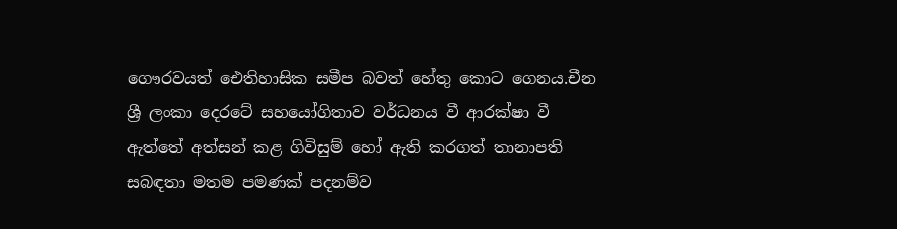ගෞරවයත් ඓතිහාසික සමීප බවත් හේතු කොට ගෙනය.චීන ශ්‍රී ලංකා දෙරටේ සහයෝගිතාව වර්ධනය වී ආරක්ෂා වී ඇත්තේ අත්සන් කළ ගිවිසුම් හෝ ඇති කරගත් තානාපති සබඳතා මතම පමණක් පදනම්ව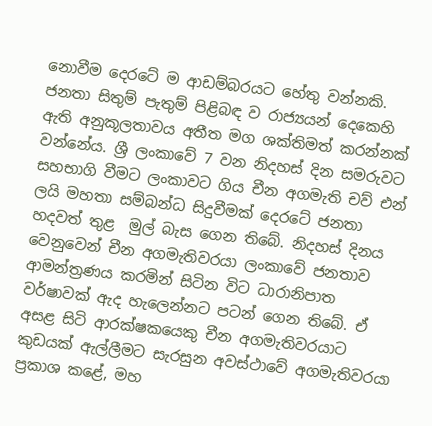නොවීම දෙරටේ ම ආඩම්බරයට හේතු වන්නකි. ජනතා සිතුම් පැතුම් පිළිබඳ ව රාජ්‍යයන් දෙකෙහි ඇති අනුකූලතාවය අතීත මග ශක්තිමත් කරන්නක් වන්නේය. ශ්‍රී ලංකාවේ 7 වන නිදහස් දින සමරුවට සහභාගි වීමට ලංකාවට ගිය චීන අගමැති චව් එන් ලයි මහතා සම්බන්ධ සිදුවීමක් දෙරටේ ජනතා හදවත් තුළ  මුල් බැස ගෙන තිබේ. නිදහස් දිනය වෙනුවෙන් චීන අගමැතිවරයා ලංකාවේ ජනතාව ආමන්ත්‍රණය කරමින් සිටින විට ධාරානිපාත වර්ෂාවක් ඇද හැලෙන්නට පටන් ගෙන තිබේ. ඒ අසළ සිටි ආරක්ෂකයෙකු චීන අගමැතිවරයාට කුඩයක් ඇල්ලීමට සැරසුන අවස්ථාවේ අගමැතිවරයා ප්‍රකාශ කළේ, මහ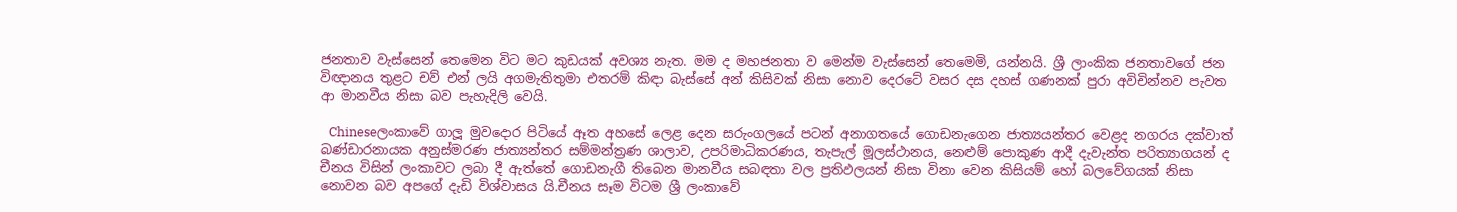ජනතාව වැස්සෙන් තෙමෙන විට මට කුඩයක් අවශ්‍ය නැත. මම ද මහජනතා ව මෙන්ම වැස්සෙන් තෙමෙමි, යන්නයි. ශ්‍රී ලාංකික ජනතාවගේ ජන විඥානය තුළට චව් එන් ලයි අගමැතිතුමා එතරම් කිඳා බැස්සේ අන් කිසිවක් නිසා නොව දෙරටේ වසර දස දහස් ගණනක් පුරා අවිචින්නව පැවත ආ මානවීය නිසා බව පැහැදිලි වෙයි.

   Chineseලංකාවේ ගාලූ මුවදොර පිටියේ ඈත අහසේ ලෙළ දෙන සරුංගලයේ පටන් අනාගතයේ ගොඩනැගෙන ජාත්‍යයන්තර වෙළද නගරය දක්වාත් බණ්ඩාරනායක අනුස්මරණ ජාත්‍යන්තර සම්මන්ත්‍රණ ශාලාව, උපරිමාධිකරණය, තැපැල් මූලස්ථානය, නෙළුම් පොකුණ ආදී දැවැන්ත පරිත්‍යාගයන් ද චීනය විසින් ලංකාවට ලබා දී ඇත්තේ ගොඩනැගී තිබෙන මානවීය සබඳතා වල ප්‍රතිඵලයන් නිසා විනා වෙන කිසියම් හෝ බලවේගයක් නිසා නොවන බව අපගේ දැඩි විශ්වාසය යි.චීනය සෑම විටම ශ්‍රී ලංකාවේ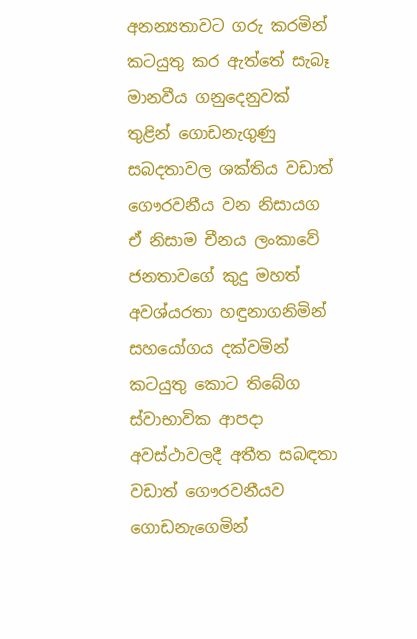අනන්‍යතාවට ගරු කරමින් කටයුතු කර ඇත්තේ සැබෑ මානවීය ගනුදෙනුවක් තුළින් ගොඩනැගුණු සබදතාවල ශක්තිය වඩාත් ගෞරවනීය වන නිසායග ඒ නිසාම චීනය ලංකාවේ ජනතාවගේ කුදු මහත් අවශ්යරතා හඳුනාගනිමින් සහයෝගය දක්වමින් කටයුතු කොට තිබේග ස්වාභාවික ආපදා අවස්ථාවලදී අතීත සබඳතා වඩාත් ගෞරවනීයව ගොඩනැගෙමින්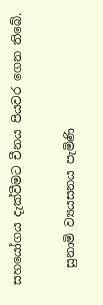සහයෝගය දැක්වීමට චීනය පියවර ගෙන තිබේ.

   සුනාමි ව්‍යයසනය පැමිණි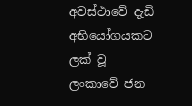අවස්ථාවේ දැඩි අභියෝගයකට ලක් වූ ලංකාවේ ජන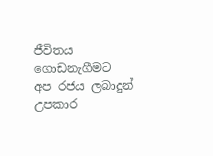ජීවිතය ගොඩනැගීමට අප රජය ලබාදුන් උපකාර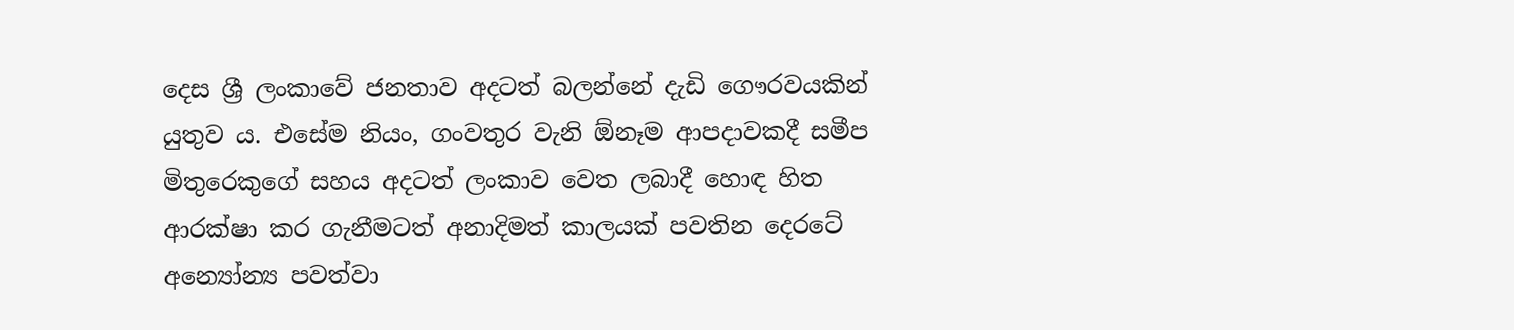දෙස ශ්‍රී ලංකාවේ ජනතාව අදටත් බලන්නේ දැඩි ගෞරවයකින් යුතුව ය. එසේම නියං, ගංවතුර වැනි ඕනෑම ආපදාවකදී සමීප මිතුරෙකුගේ සහය අදටත් ලංකාව වෙත ලබාදී හොඳ හිත ආරක්ෂා කර ගැනීමටත් අනාදිමත් කාලයක් පවතින දෙරටේ අන්‍යෝන්‍ය පවත්වා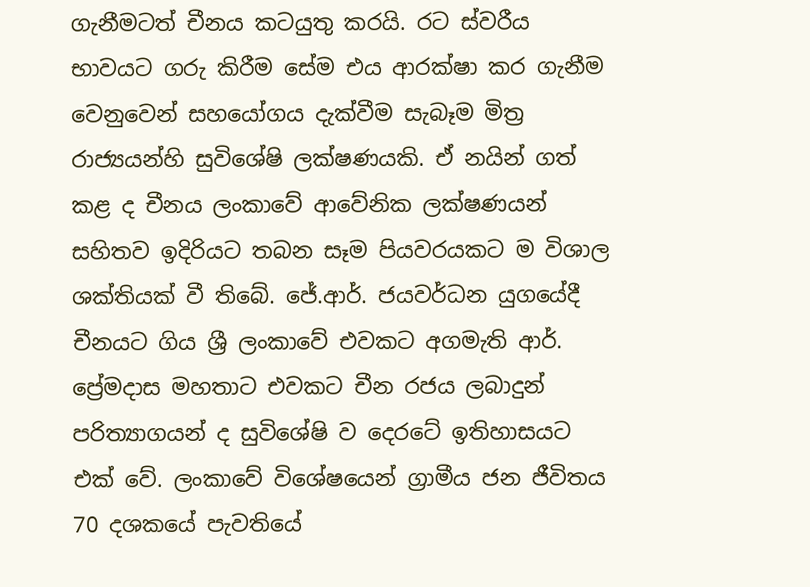ගැනීමටත් චීනය කටයුතු කරයි. රට ස්වරීය භාවයට ගරු කිරීම සේම එය ආරක්ෂා කර ගැනීම වෙනුවෙන් සහයෝගය දැක්වීම සැබෑම මිත්‍ර රාජ්‍යයන්හි සුවිශේෂි ලක්ෂණයකි. ඒ නයින් ගත් කළ ද චීනය ලංකාවේ ආවේනික ලක්ෂණයන් සහිතව ඉදිරියට තබන සෑම පියවරයකට ම විශාල ශක්තියක් වී තිබේ. ජේ.ආර්. ජයවර්ධන යුගයේදී චීනයට ගිය ශ්‍රී ලංකාවේ එවකට අගමැති ආර්. ප්‍රේමදාස මහතාට එවකට චීන රජය ලබාදුන් පරිත්‍යාගයන් ද සුවිශේෂි ව දෙරටේ ඉතිහාසයට එක් වේ. ලංකාවේ විශේෂයෙන් ග්‍රාමීය ජන ජීවිතය 70 දශකයේ පැවතියේ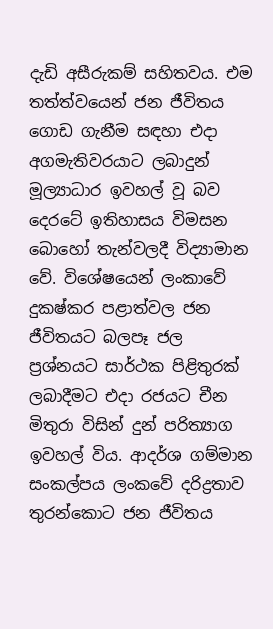දැඩි අසීරුකම් සහිතවය. එම තත්ත්වයෙන් ජන ජීවිතය ගොඩ ගැනීම සඳහා එදා අගමැතිවරයාට ලබාදුන් මූල්‍යාධාර ඉවහල් වූ බව දෙරටේ ඉතිහාසය විමසන බොහෝ තැන්වලදී විද්‍යාමාන වේ. විශේෂයෙන් ලංකාවේ දුකෂ්කර පළාත්වල ජන ජීවිතයට බලපෑ ජල ප්‍රශ්නයට සාර්ථක පිළිතුරක් ලබාදීමට එදා රජයට චීන මිතුරා විසින් දුන් පරිත්‍යාග ඉවහල් විය. ආදර්ශ ගම්මාන සංකල්පය ලංකවේ දරිද්‍රතාව තුරන්කොට ජන ජීවිතය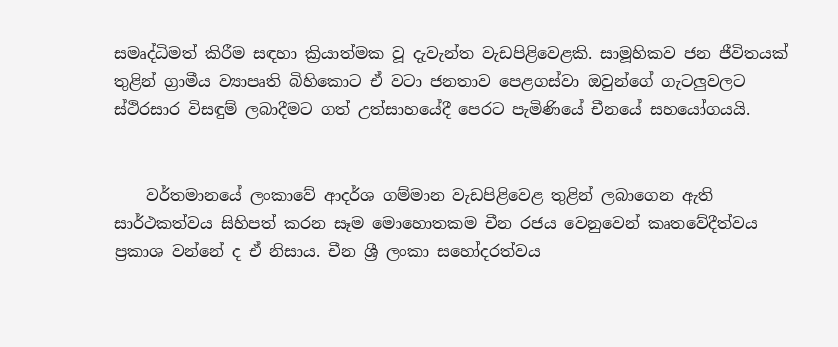සමෘද්ධිමත් කිරීම සඳහා ක්‍රියාත්මක වූ දැවැන්ත වැඩපිළිවෙළකි. සාමූහිකව ජන ජීවිතයක් තුළින් ග්‍රාමීය ව්‍යාපෘති බිහිකොට ඒ වටා ජනතාව පෙළගස්වා ඔවුන්ගේ ගැටලුවලට ස්ථිරසාර විසඳුම් ලබාදීමට ගත් උත්සාහයේදී පෙරට පැමිණියේ චීනයේ සහයෝගයයි.


    වර්තමානයේ ලංකාවේ ආදර්ශ ගම්මාන වැඩපිළිවෙළ තුළින් ලබාගෙන ඇති සාර්ථකත්වය සිහිපත් කරන සෑම මොහොතකම චීන රජය වෙනුවෙන් කෘතවේදීත්වය ප්‍රකාශ වන්නේ ද ඒ නිසාය. චීන ශ්‍රී ලංකා සහෝදරත්වය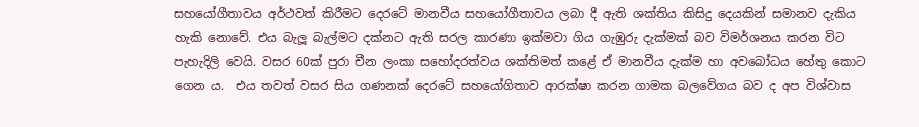සහයෝගීතාවය අර්ථවත් කිරීමට දෙරටේ මානවීය සහයෝගීතාවය ලබා දී ඇති ශක්තිය කිසිදු දෙයකින් සමානව දැකිය හැකි නොවේ. එය බැලූ බැල්මට දක්නට ඇති සරල කාරණා ඉක්මවා ගිය ගැඹුරු දැක්මක් බව විමර්ශනය කරන විට පැහැදිලි වෙයි. වසර 60ක් පුරා චීන ලංකා සහෝදරත්වය ශක්තිමත් කළේ ඒ මානවීය දැක්ම හා අවබෝධය හේතු කොට ගෙන ය.  එය තවත් වසර සිය ගණනක් දෙරටේ සහයෝගිතාව ආරක්ෂා කරන ගාමක බලවේගය බව ද අප විශ්වාස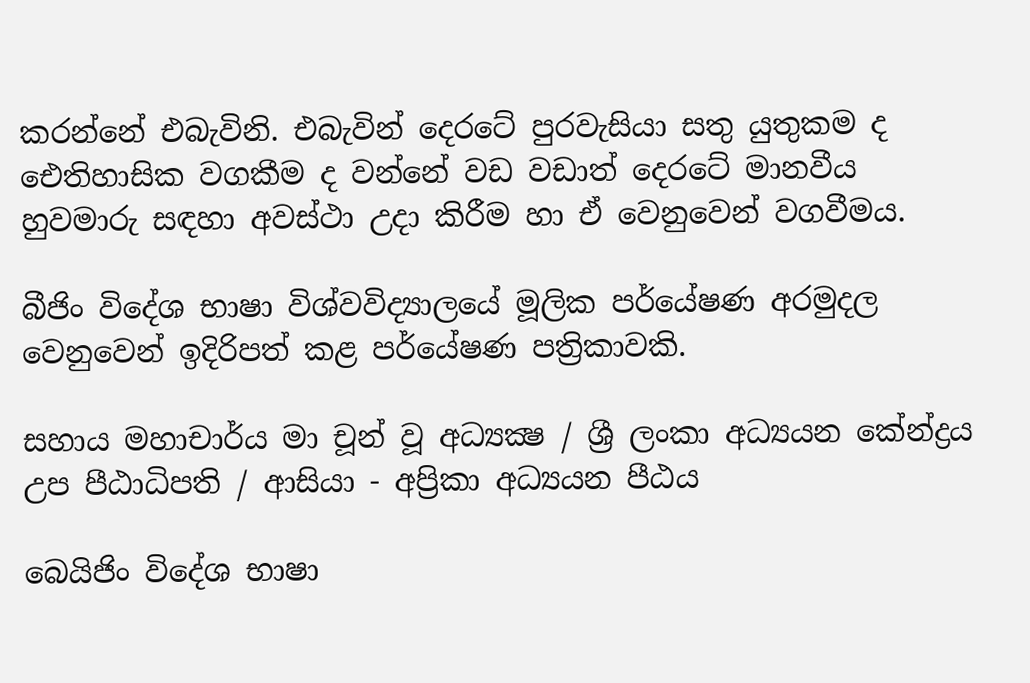කරන්නේ එබැවිනි. එබැවින් දෙරටේ පුරවැසියා සතු යුතුකම ද ඓතිහාසික වගකීම ද වන්නේ වඩ වඩාත් දෙරටේ මානවීය හුවමාරු සඳහා අවස්ථා උදා කිරීම හා ඒ වෙනුවෙන් වගවීමය.

බීජිං විදේශ භාෂා විශ්වවිද්‍යාලයේ මූලික පර්යේෂණ අරමුදල වෙනුවෙන් ඉදිරිපත් කළ පර්යේෂණ පත්‍රිකාවකි.

සහාය මහාචාර්ය මා චූන් වූ අධ්‍යක්‍ෂ / ශ්‍රී ලංකා අධ්‍යයන කේන්ද්‍රය උප පීඨාධිපති / ආසියා - අප්‍රිකා අධ්‍යයන පීඨය

බෙයිජිං විදේශ භාෂා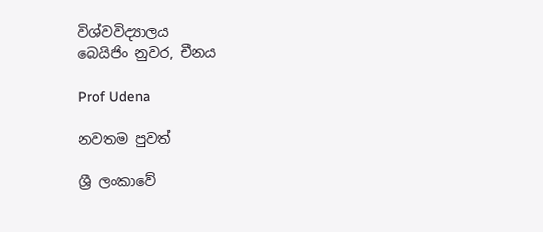විශ්වවිද්‍යාලය
බෙයිජිං නුවර, චීනය

Prof Udena

නවතම පුවත්

ශ්‍රී ලංකාවේ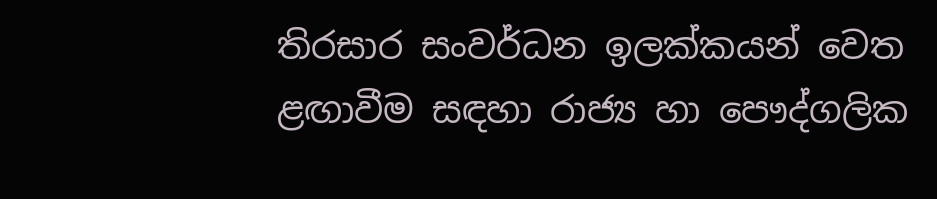තිරසාර සංවර්ධන ඉලක්කයන් වෙත ළඟාවීම සඳහා රාජ්‍ය හා පෞද්ගලික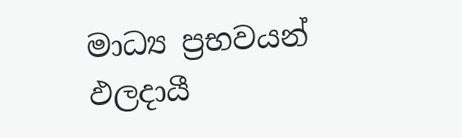මාධ්‍ය ප්‍රභවයන් ඵලදායී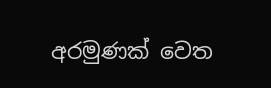අරමුණක් වෙත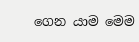ගෙන යාම මෙම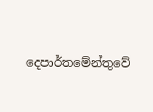දෙපාර්තමේන්තුවේ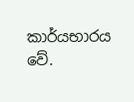කාර්යභාරය වේ.